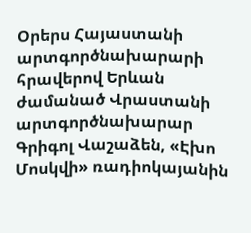Օրերս Հայաստանի արտգործնախարարի հրավերով Երևան ժամանած Վրաստանի արտգործնախարար Գրիգոլ Վաշաձեն, «Էխո Մոսկվի» ռադիոկայանին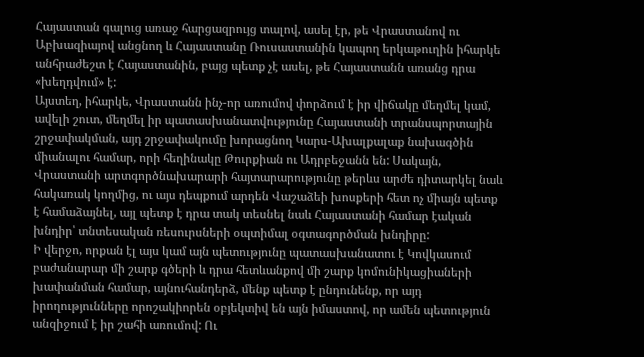Հայաստան գալուց առաջ հարցազրույց տալով, ասել էր, թե Վրաստանով ու Աբխազիայով անցնող և Հայաստանը Ռուսաստանին կապող երկաթուղին իհարկե անհրաժեշտ է Հայաստանին, բայց պետք չէ ասել, թե Հայաստանն առանց դրա «խեղդվում» է:
Այստեղ, իհարկե, Վրաստանն ինչ-որ առումով փորձում է իր վիճակը մեղմել կամ, ավելի շուտ, մեղմել իր պատասխանատվությունը Հայաստանի տրանսպորտային շրջափակման, այդ շրջափակումը խորացնող Կարս-Ախալքալաք նախագծին միանալու համար, որի հեղինակը Թուրքիան ու Ադրբեջանն են: Սակայն, Վրաստանի արտգործնախարարի հայտարարությունը թերևս արժե դիտարկել նաև հակառակ կողմից, ու այս դեպքում արդեն Վաշաձեի խոսքերի հետ ոչ միայն պետք է համաձայնել, այլ պետք է դրա տակ տեսնել նաև Հայաստանի համար էական խնդիր՝ տնտեսական ռեսուրսների օպտիմալ օգտագործման խնդիրը:
Ի վերջո, որքան էլ այս կամ այն պետությունը պատասխանատու է Կովկասում բաժանարար մի շարք գծերի և դրա հետևանքով մի շարք կոմունիկացիաների խափանման համար, այնուհանդերձ, մենք պետք է ընդունենք, որ այդ իրողությունները որոշակիորեն օբյեկտիվ են այն իմաստով, որ ամեն պետություն անզիջում է իր շահի առումով: Ու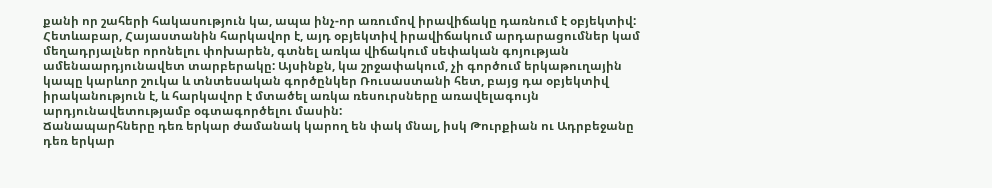քանի որ շահերի հակասություն կա, ապա ինչ-որ առումով իրավիճակը դառնում է օբյեկտիվ: Հետևաբար, Հայաստանին հարկավոր է, այդ օբյեկտիվ իրավիճակում արդարացումներ կամ մեղադրյալներ որոնելու փոխարեն, գտնել առկա վիճակում սեփական գոյության ամենաարդյունավետ տարբերակը: Այսինքն, կա շրջափակում, չի գործում երկաթուղային կապը կարևոր շուկա և տնտեսական գործընկեր Ռուսաստանի հետ, բայց դա օբյեկտիվ իրականություն է, և հարկավոր է մտածել առկա ռեսուրսները առավելագույն արդյունավետությամբ օգտագործելու մասին:
Ճանապարհները դեռ երկար ժամանակ կարող են փակ մնալ, իսկ Թուրքիան ու Ադրբեջանը դեռ երկար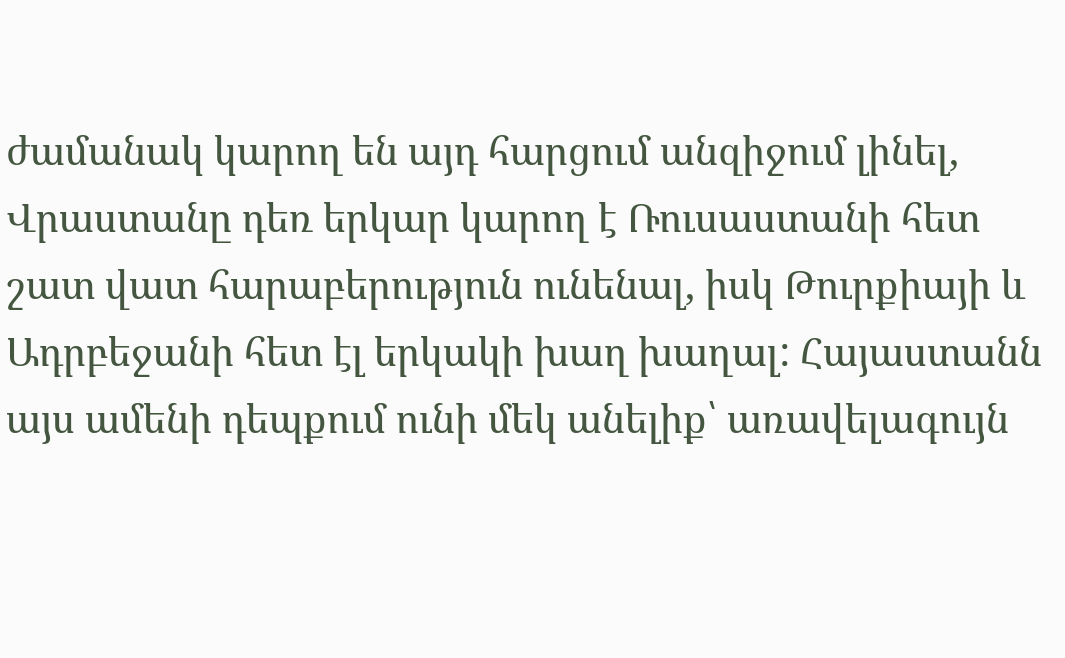ժամանակ կարող են այդ հարցում անզիջում լինել, Վրաստանը դեռ երկար կարող է Ռուսաստանի հետ շատ վատ հարաբերություն ունենալ, իսկ Թուրքիայի և Ադրբեջանի հետ էլ երկակի խաղ խաղալ: Հայաստանն այս ամենի դեպքում ունի մեկ անելիք՝ առավելագույն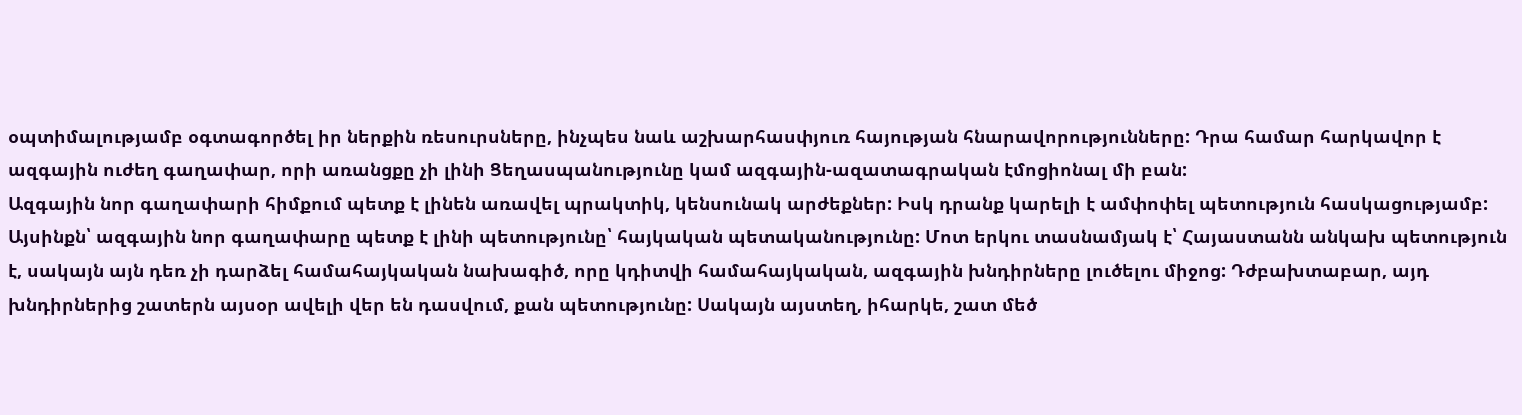օպտիմալությամբ օգտագործել իր ներքին ռեսուրսները, ինչպես նաև աշխարհասփյուռ հայության հնարավորությունները: Դրա համար հարկավոր է ազգային ուժեղ գաղափար, որի առանցքը չի լինի Ցեղասպանությունը կամ ազգային-ազատագրական էմոցիոնալ մի բան:
Ազգային նոր գաղափարի հիմքում պետք է լինեն առավել պրակտիկ, կենսունակ արժեքներ: Իսկ դրանք կարելի է ամփոփել պետություն հասկացությամբ: Այսինքն՝ ազգային նոր գաղափարը պետք է լինի պետությունը՝ հայկական պետականությունը: Մոտ երկու տասնամյակ է՝ Հայաստանն անկախ պետություն է, սակայն այն դեռ չի դարձել համահայկական նախագիծ, որը կդիտվի համահայկական, ազգային խնդիրները լուծելու միջոց: Դժբախտաբար, այդ խնդիրներից շատերն այսօր ավելի վեր են դասվում, քան պետությունը: Սակայն այստեղ, իհարկե, շատ մեծ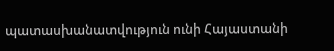պատասխանատվություն ունի Հայաստանի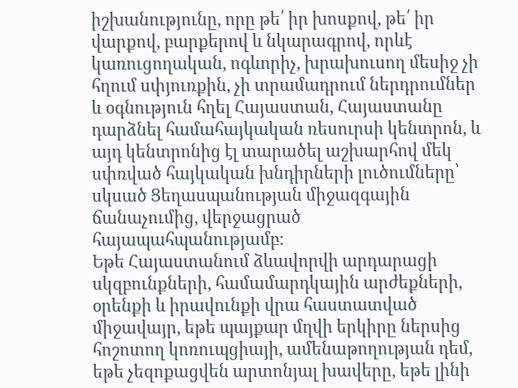իշխանությունը, որը թե՛ իր խոսքով, թե՛ իր վարքով, բարքերով և նկարագրով, որևէ կառուցողական, ոգևորիչ, խրախուսող մեսիջ չի հղում սփյուռքին, չի տրամադրում ներդրումներ և օգնություն հղել Հայաստան, Հայաստանը դարձնել համահայկական ռեսուրսի կենտրոն, և այդ կենտրոնից էլ տարածել աշխարհով մեկ սփռված հայկական խնդիրների լուծումները՝ սկսած Ցեղասպանության միջազգային ճանաչումից, վերջացրած հայապահպանությամբ:
Եթե Հայաստանում ձևավորվի արդարացի սկզբունքների, համամարդկային արժեքների, օրենքի և իրավունքի վրա հաստատված միջավայր, եթե պայքար մղվի երկիրը ներսից հոշոտող կոռուպցիայի, ամենաթողության դեմ, եթե չեզոքացվեն արտոնյալ խավերը, եթե լինի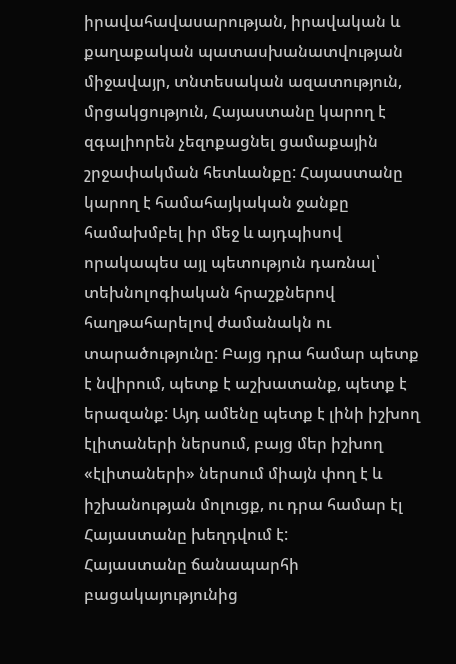իրավահավասարության, իրավական և քաղաքական պատասխանատվության միջավայր, տնտեսական ազատություն, մրցակցություն, Հայաստանը կարող է զգալիորեն չեզոքացնել ցամաքային շրջափակման հետևանքը: Հայաստանը կարող է համահայկական ջանքը համախմբել իր մեջ և այդպիսով որակապես այլ պետություն դառնալ՝ տեխնոլոգիական հրաշքներով հաղթահարելով ժամանակն ու տարածությունը: Բայց դրա համար պետք է նվիրում, պետք է աշխատանք, պետք է երազանք: Այդ ամենը պետք է լինի իշխող էլիտաների ներսում, բայց մեր իշխող «էլիտաների» ներսում միայն փող է և իշխանության մոլուցք, ու դրա համար էլ Հայաստանը խեղդվում է:
Հայաստանը ճանապարհի բացակայությունից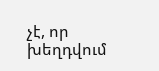չէ, որ խեղդվում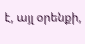է, այլ օրենքի,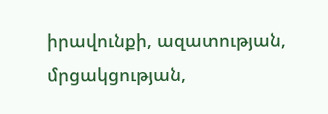իրավունքի, ազատության, մրցակցության,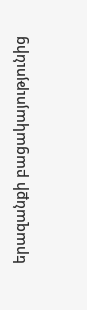երազանքի բացակայությունից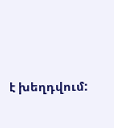է խեղդվում: